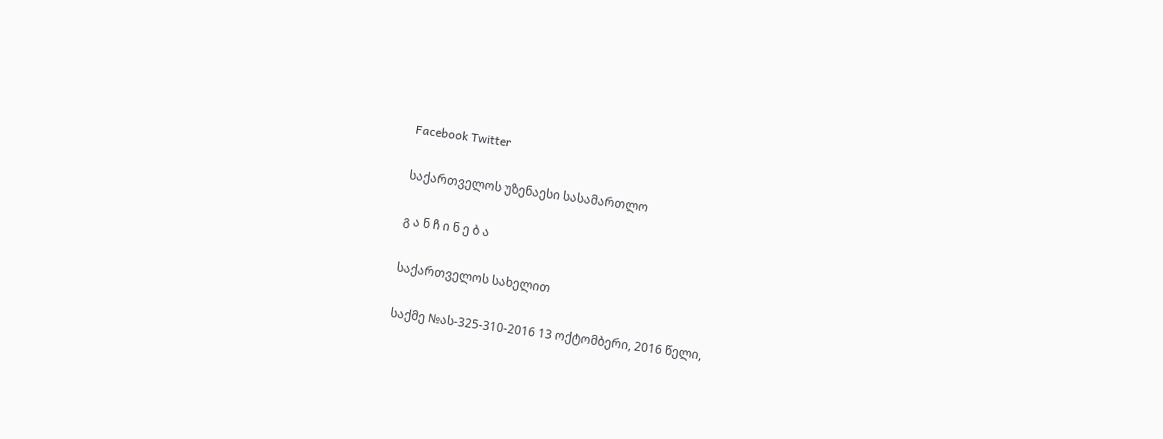Facebook Twitter

საქართველოს უზენაესი სასამართლო

გ ა ნ ჩ ი ნ ე ბ ა

საქართველოს სახელით

საქმე №ას-325-310-2016 13 ოქტომბერი, 2016 წელი,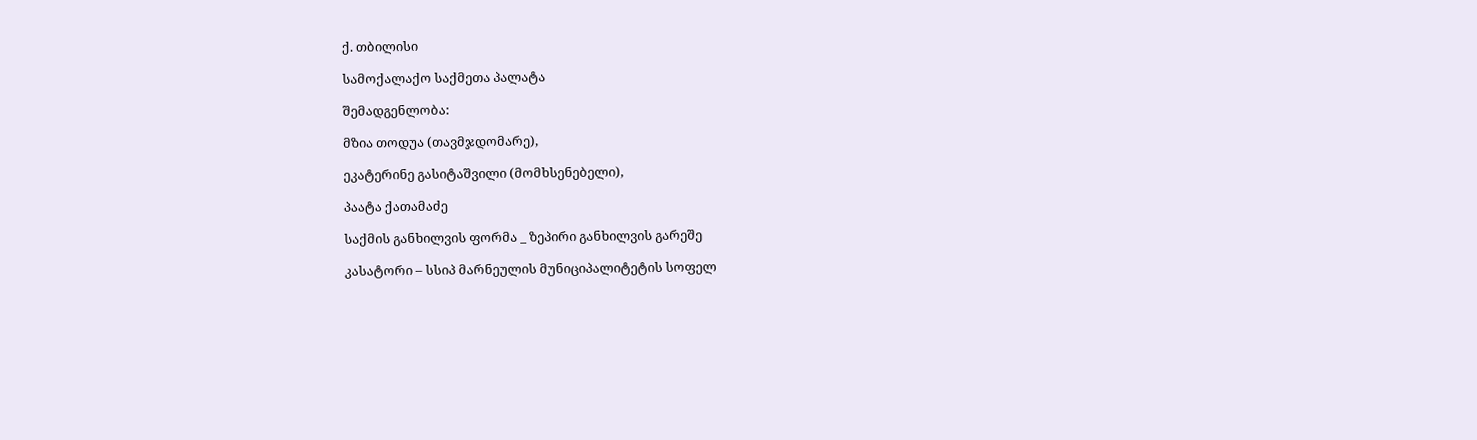ქ. თბილისი

სამოქალაქო საქმეთა პალატა

შემადგენლობა:

მზია თოდუა (თავმჯდომარე),

ეკატერინე გასიტაშვილი (მომხსენებელი),

პაატა ქათამაძე

საქმის განხილვის ფორმა _ ზეპირი განხილვის გარეშე

კასატორი – სსიპ მარნეულის მუნიციპალიტეტის სოფელ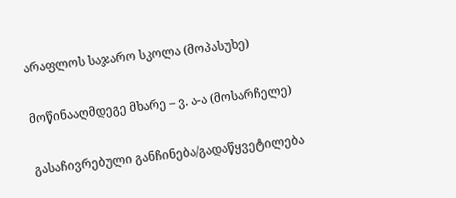არაფლოს საჯარო სკოლა (მოპასუხე)

მოწინააღმდეგე მხარე – ვ. ა-ა (მოსარჩელე)

გასაჩივრებული განჩინება/გადაწყვეტილება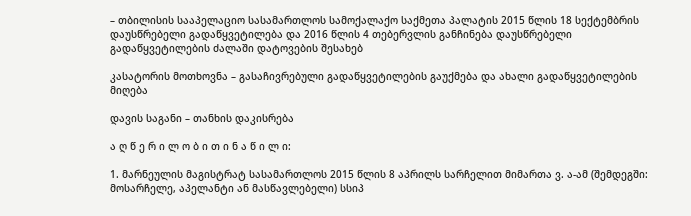– თბილისის სააპელაციო სასამართლოს სამოქალაქო საქმეთა პალატის 2015 წლის 18 სექტემბრის დაუსწრებელი გადაწყვეტილება და 2016 წლის 4 თებერვლის განჩინება დაუსწრებელი გადაწყვეტილების ძალაში დატოვების შესახებ

კასატორის მოთხოვნა – გასაჩივრებული გადაწყვეტილების გაუქმება და ახალი გადაწყვეტილების მიღება

დავის საგანი – თანხის დაკისრება

ა ღ წ ე რ ი ლ ო ბ ი თ ი ნ ა წ ი ლ ი:

1. მარნეულის მაგისტრატ სასამართლოს 2015 წლის 8 აპრილს სარჩელით მიმართა ვ. ა-ამ (შემდეგში: მოსარჩელე, აპელანტი ან მასწავლებელი) სსიპ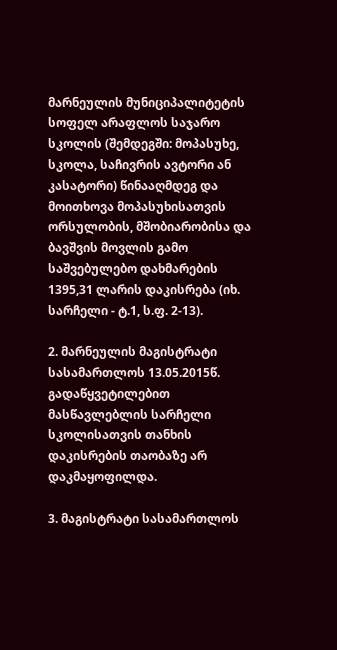მარნეულის მუნიციპალიტეტის სოფელ არაფლოს საჯარო სკოლის (შემდეგში: მოპასუხე, სკოლა, საჩივრის ავტორი ან კასატორი) წინააღმდეგ და მოითხოვა მოპასუხისათვის ორსულობის, მშობიარობისა და ბავშვის მოვლის გამო საშვებულებო დახმარების 1395,31 ლარის დაკისრება (იხ. სარჩელი - ტ.1, ს.ფ. 2-13).

2. მარნეულის მაგისტრატი სასამართლოს 13.05.2015წ. გადაწყვეტილებით მასწავლებლის სარჩელი სკოლისათვის თანხის დაკისრების თაობაზე არ დაკმაყოფილდა.

3. მაგისტრატი სასამართლოს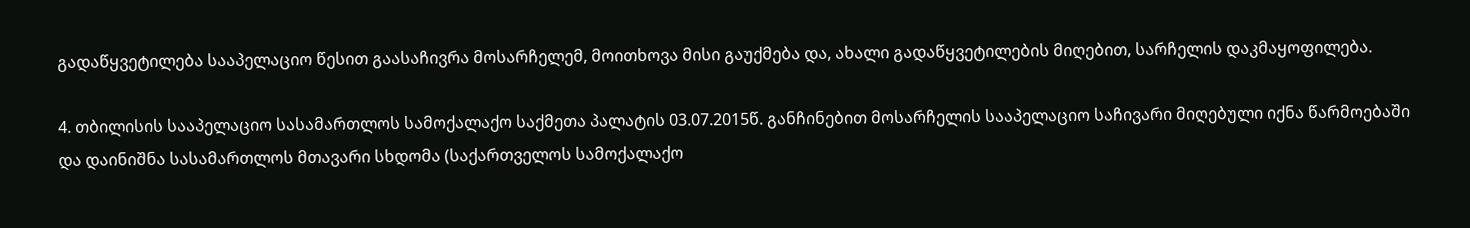გადაწყვეტილება სააპელაციო წესით გაასაჩივრა მოსარჩელემ, მოითხოვა მისი გაუქმება და, ახალი გადაწყვეტილების მიღებით, სარჩელის დაკმაყოფილება.

4. თბილისის სააპელაციო სასამართლოს სამოქალაქო საქმეთა პალატის 03.07.2015წ. განჩინებით მოსარჩელის სააპელაციო საჩივარი მიღებული იქნა წარმოებაში და დაინიშნა სასამართლოს მთავარი სხდომა (საქართველოს სამოქალაქო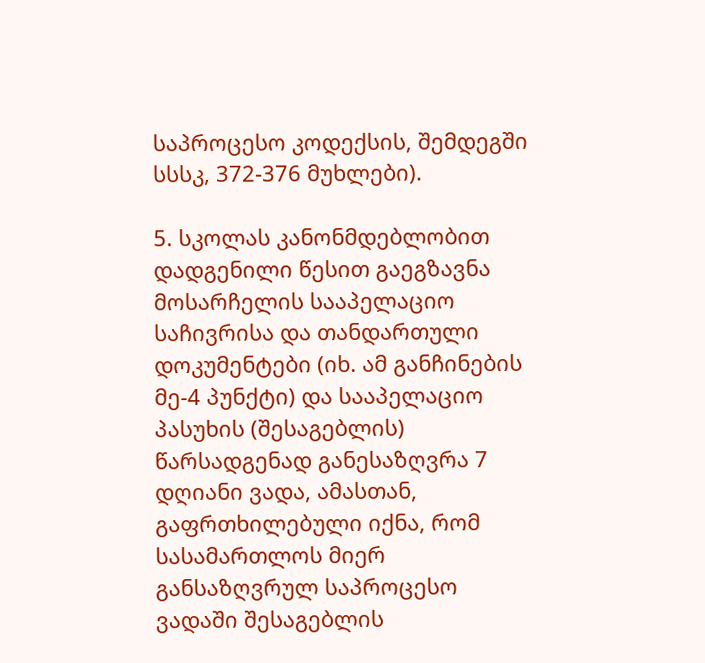საპროცესო კოდექსის, შემდეგში სსსკ, 372-376 მუხლები).

5. სკოლას კანონმდებლობით დადგენილი წესით გაეგზავნა მოსარჩელის სააპელაციო საჩივრისა და თანდართული დოკუმენტები (იხ. ამ განჩინების მე-4 პუნქტი) და სააპელაციო პასუხის (შესაგებლის) წარსადგენად განესაზღვრა 7 დღიანი ვადა, ამასთან, გაფრთხილებული იქნა, რომ სასამართლოს მიერ განსაზღვრულ საპროცესო ვადაში შესაგებლის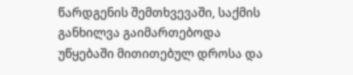წარდგენის შემთხვევაში, საქმის განხილვა გაიმართებოდა უწყებაში მითითებულ დროსა და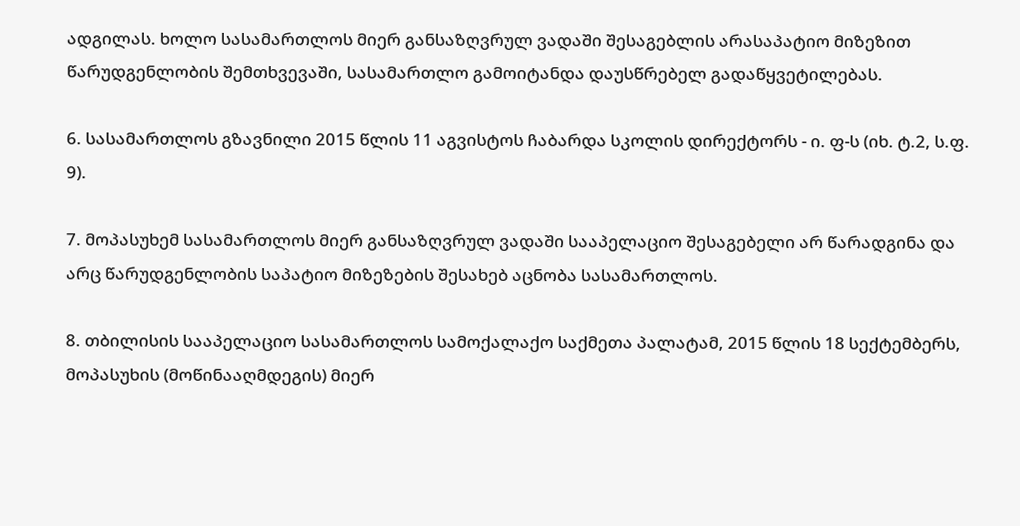ადგილას. ხოლო სასამართლოს მიერ განსაზღვრულ ვადაში შესაგებლის არასაპატიო მიზეზით წარუდგენლობის შემთხვევაში, სასამართლო გამოიტანდა დაუსწრებელ გადაწყვეტილებას.

6. სასამართლოს გზავნილი 2015 წლის 11 აგვისტოს ჩაბარდა სკოლის დირექტორს - ი. ფ-ს (იხ. ტ.2, ს.ფ. 9).

7. მოპასუხემ სასამართლოს მიერ განსაზღვრულ ვადაში სააპელაციო შესაგებელი არ წარადგინა და არც წარუდგენლობის საპატიო მიზეზების შესახებ აცნობა სასამართლოს.

8. თბილისის სააპელაციო სასამართლოს სამოქალაქო საქმეთა პალატამ, 2015 წლის 18 სექტემბერს, მოპასუხის (მოწინააღმდეგის) მიერ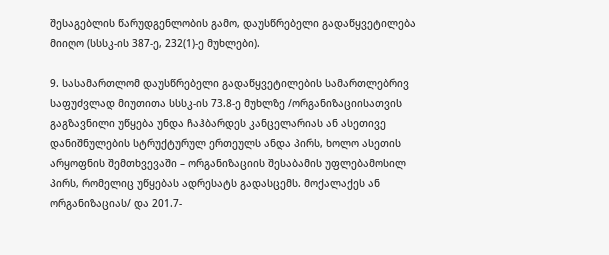შესაგებლის წარუდგენლობის გამო, დაუსწრებელი გადაწყვეტილება მიიღო (სსსკ-ის 387-ე, 232(1)-ე მუხლები).

9. სასამართლომ დაუსწრებელი გადაწყვეტილების სამართლებრივ საფუძვლად მიუთითა სსსკ-ის 73.8-ე მუხლზე /ორგანიზაციისათვის გაგზავნილი უწყება უნდა ჩაჰბარდეს კანცელარიას ან ასეთივე დანიშნულების სტრუქტურულ ერთეულს ანდა პირს, ხოლო ასეთის არყოფნის შემთხვევაში – ორგანიზაციის შესაბამის უფლებამოსილ პირს, რომელიც უწყებას ადრესატს გადასცემს. მოქალაქეს ან ორგანიზაციას/ და 201.7-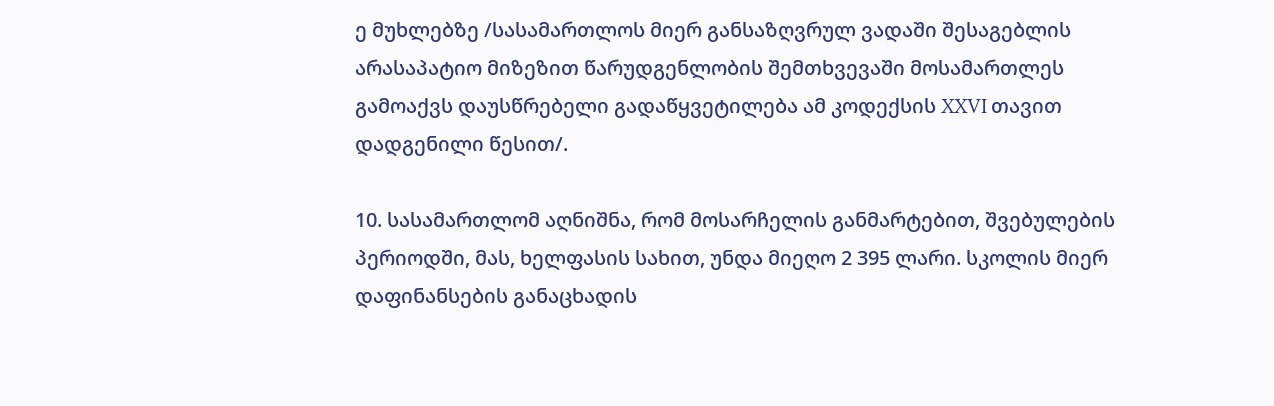ე მუხლებზე /სასამართლოს მიერ განსაზღვრულ ვადაში შესაგებლის არასაპატიო მიზეზით წარუდგენლობის შემთხვევაში მოსამართლეს გამოაქვს დაუსწრებელი გადაწყვეტილება ამ კოდექსის XXVI თავით დადგენილი წესით/.

10. სასამართლომ აღნიშნა, რომ მოსარჩელის განმარტებით, შვებულების პერიოდში, მას, ხელფასის სახით, უნდა მიეღო 2 395 ლარი. სკოლის მიერ დაფინანსების განაცხადის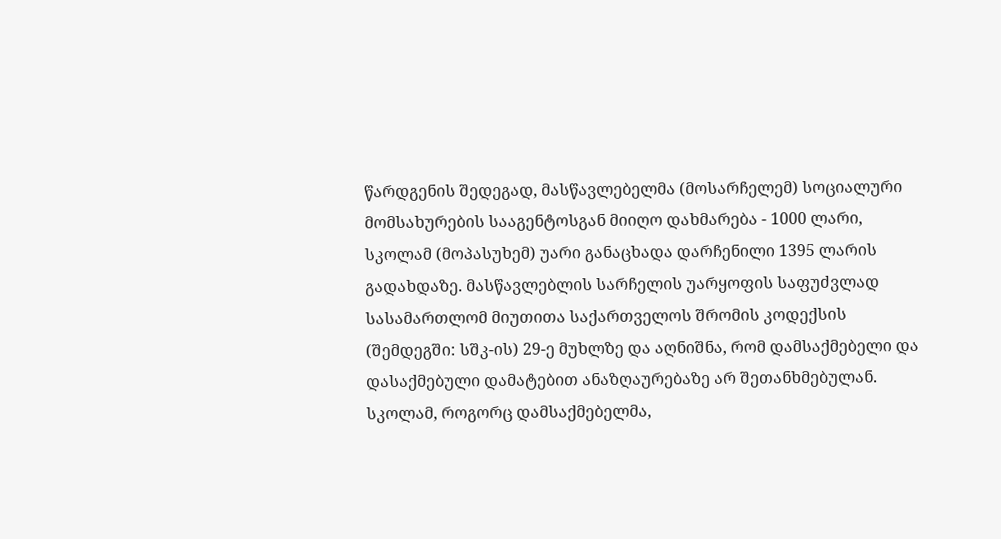წარდგენის შედეგად, მასწავლებელმა (მოსარჩელემ) სოციალური მომსახურების სააგენტოსგან მიიღო დახმარება - 1000 ლარი, სკოლამ (მოპასუხემ) უარი განაცხადა დარჩენილი 1395 ლარის გადახდაზე. მასწავლებლის სარჩელის უარყოფის საფუძვლად სასამართლომ მიუთითა საქართველოს შრომის კოდექსის (შემდეგში: სშკ-ის) 29-ე მუხლზე და აღნიშნა, რომ დამსაქმებელი და დასაქმებული დამატებით ანაზღაურებაზე არ შეთანხმებულან. სკოლამ, როგორც დამსაქმებელმა,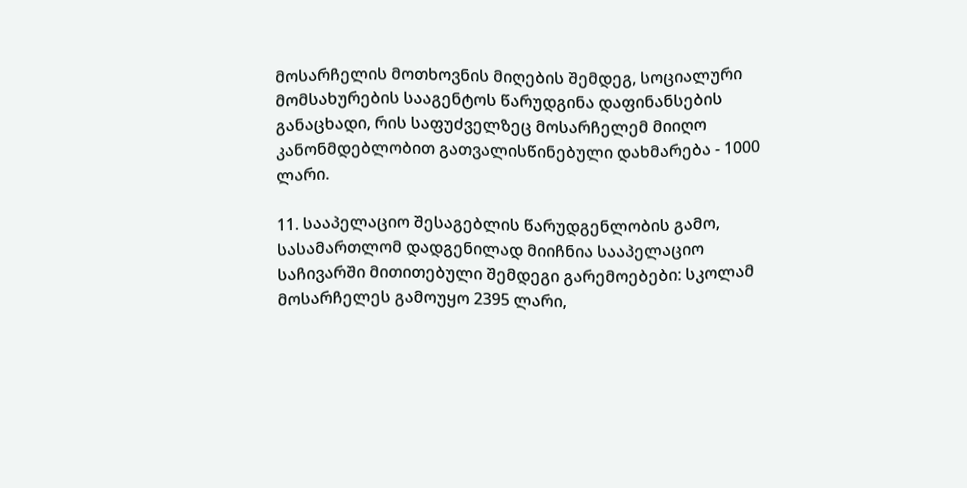მოსარჩელის მოთხოვნის მიღების შემდეგ, სოციალური მომსახურების სააგენტოს წარუდგინა დაფინანსების განაცხადი, რის საფუძველზეც მოსარჩელემ მიიღო კანონმდებლობით გათვალისწინებული დახმარება - 1000 ლარი.

11. სააპელაციო შესაგებლის წარუდგენლობის გამო, სასამართლომ დადგენილად მიიჩნია სააპელაციო საჩივარში მითითებული შემდეგი გარემოებები: სკოლამ მოსარჩელეს გამოუყო 2395 ლარი,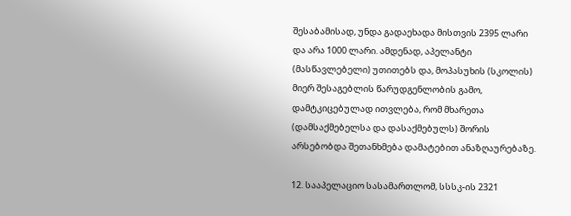შესაბამისად, უნდა გადაეხადა მისთვის 2395 ლარი და არა 1000 ლარი. ამდენად, აპელანტი (მასწავლებელი) უთითებს და, მოპასუხის (სკოლის) მიერ შესაგებლის წარუდგენლობის გამო, დამტკიცებულად ითვლება, რომ მხარეთა (დამსაქმებელსა და დასაქმებულს) შორის არსებობდა შეთანხმება დამატებით ანაზღაურებაზე.

12. სააპელაციო სასამართლომ, სსსკ-ის 2321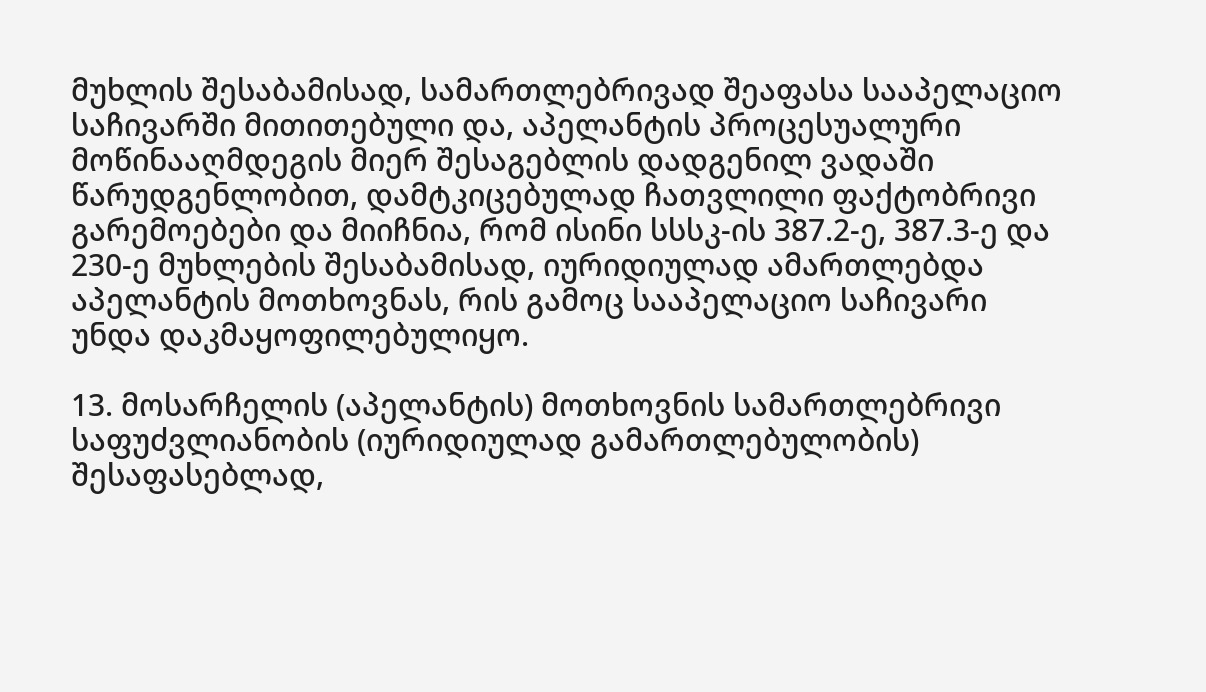მუხლის შესაბამისად, სამართლებრივად შეაფასა სააპელაციო საჩივარში მითითებული და, აპელანტის პროცესუალური მოწინააღმდეგის მიერ შესაგებლის დადგენილ ვადაში წარუდგენლობით, დამტკიცებულად ჩათვლილი ფაქტობრივი გარემოებები და მიიჩნია, რომ ისინი სსსკ-ის 387.2-ე, 387.3-ე და 230-ე მუხლების შესაბამისად, იურიდიულად ამართლებდა აპელანტის მოთხოვნას, რის გამოც სააპელაციო საჩივარი უნდა დაკმაყოფილებულიყო.

13. მოსარჩელის (აპელანტის) მოთხოვნის სამართლებრივი საფუძვლიანობის (იურიდიულად გამართლებულობის) შესაფასებლად,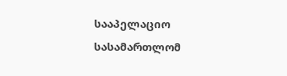სააპელაციო სასამართლომ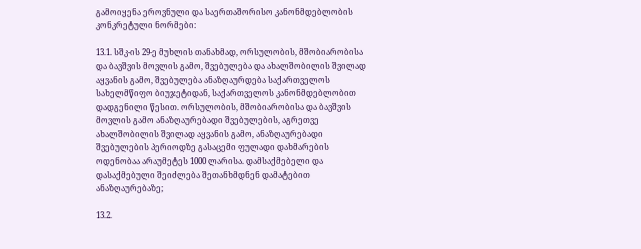გამოიყენა ეროვნული და საერთაშორისო კანონმდებლობის კონკრეტული ნორმები:

13.1. სშკ-ის 29-ე მუხლის თანახმად, ორსულობის, მშობიარობისა და ბავშვის მოვლის გამო, შვებულება და ახალშობილის შვილად აყვანის გამო, შვებულება ანაზღაურდება საქართველოს სახელმწიფო ბიუჯეტიდან, საქართველოს კანონმდებლობით დადგენილი წესით. ორსულობის, მშობიარობისა და ბავშვის მოვლის გამო ანაზღაურებადი შვებულების, აგრეთვე ახალშობილის შვილად აყვანის გამო, ანაზღაურებადი შვებულების პერიოდზე გასაცემი ფულადი დახმარების ოდენობაა არაუმეტეს 1000 ლარისა. დამსაქმებელი და დასაქმებული შეიძლება შეთანხმდნენ დამატებით ანაზღაურებაზე;

13.2.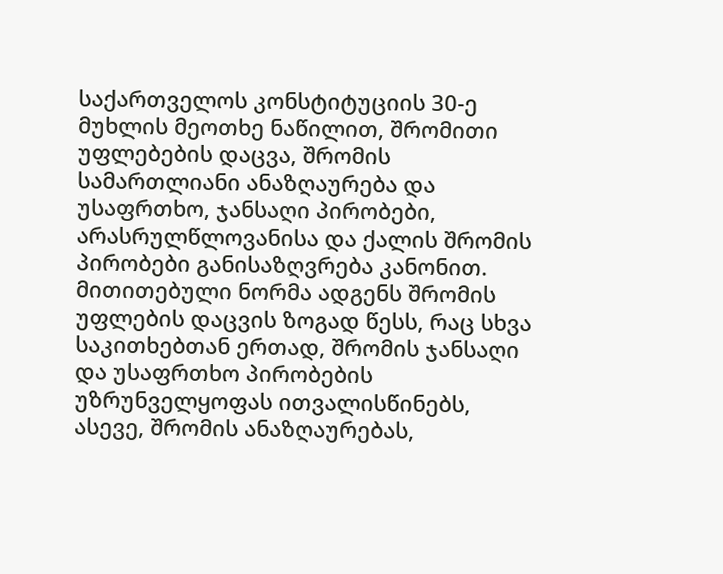საქართველოს კონსტიტუციის 30-ე მუხლის მეოთხე ნაწილით, შრომითი უფლებების დაცვა, შრომის სამართლიანი ანაზღაურება და უსაფრთხო, ჯანსაღი პირობები, არასრულწლოვანისა და ქალის შრომის პირობები განისაზღვრება კანონით. მითითებული ნორმა ადგენს შრომის უფლების დაცვის ზოგად წესს, რაც სხვა საკითხებთან ერთად, შრომის ჯანსაღი და უსაფრთხო პირობების უზრუნველყოფას ითვალისწინებს, ასევე, შრომის ანაზღაურებას,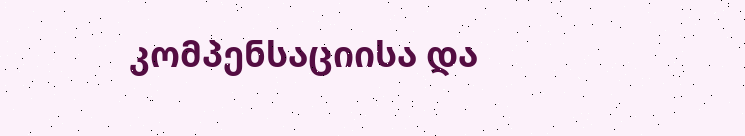კომპენსაციისა და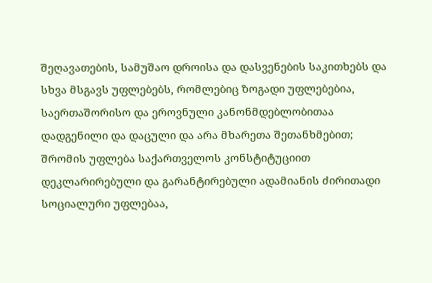შეღავათების, სამუშაო დროისა და დასვენების საკითხებს და სხვა მსგავს უფლებებს, რომლებიც ზოგადი უფლებებია, საერთაშორისო და ეროვნული კანონმდებლობითაა დადგენილი და დაცული და არა მხარეთა შეთანხმებით; შრომის უფლება საქართველოს კონსტიტუციით დეკლარირებული და გარანტირებული ადამიანის ძირითადი სოციალური უფლებაა,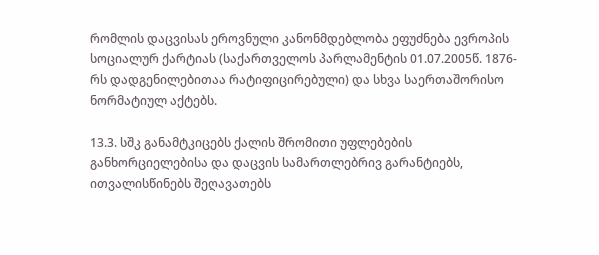რომლის დაცვისას ეროვნული კანონმდებლობა ეფუძნება ევროპის სოციალურ ქარტიას (საქართველოს პარლამენტის 01.07.2005წ. 1876-რს დადგენილებითაა რატიფიცირებული) და სხვა საერთაშორისო ნორმატიულ აქტებს.

13.3. სშკ განამტკიცებს ქალის შრომითი უფლებების განხორციელებისა და დაცვის სამართლებრივ გარანტიებს, ითვალისწინებს შეღავათებს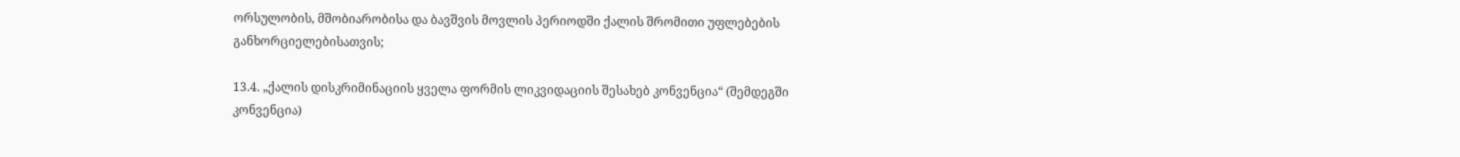ორსულობის, მშობიარობისა და ბავშვის მოვლის პერიოდში ქალის შრომითი უფლებების განხორციელებისათვის;

13.4. „ქალის დისკრიმინაციის ყველა ფორმის ლიკვიდაციის შესახებ კონვენცია“ (შემდეგში კონვენცია)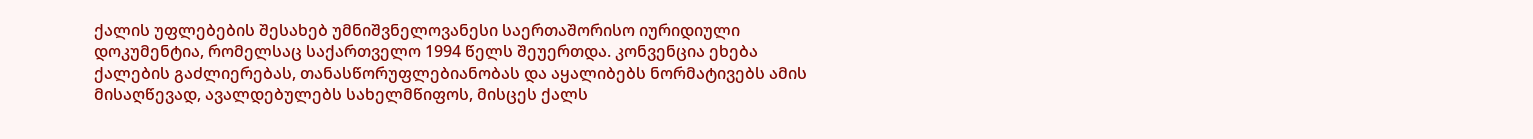ქალის უფლებების შესახებ უმნიშვნელოვანესი საერთაშორისო იურიდიული დოკუმენტია, რომელსაც საქართველო 1994 წელს შეუერთდა. კონვენცია ეხება ქალების გაძლიერებას, თანასწორუფლებიანობას და აყალიბებს ნორმატივებს ამის მისაღწევად, ავალდებულებს სახელმწიფოს, მისცეს ქალს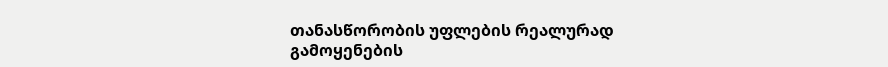თანასწორობის უფლების რეალურად გამოყენების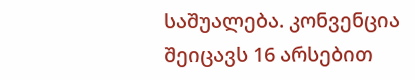საშუალება. კონვენცია შეიცავს 16 არსებით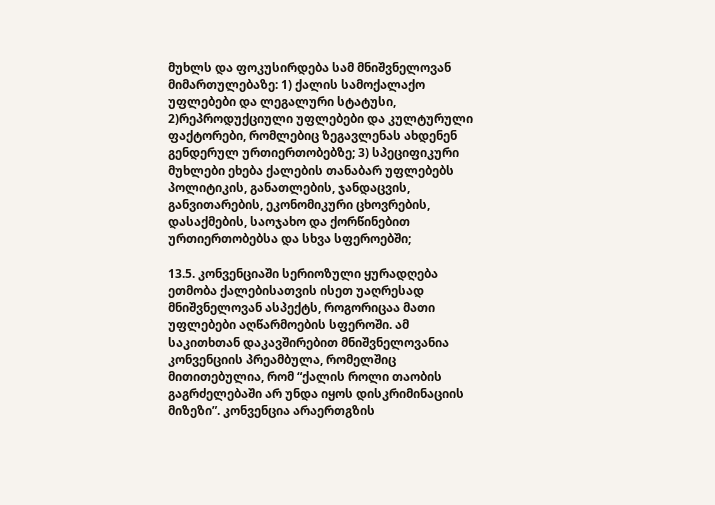მუხლს და ფოკუსირდება სამ მნიშვნელოვან მიმართულებაზე: 1) ქალის სამოქალაქო უფლებები და ლეგალური სტატუსი, 2)რეპროდუქციული უფლებები და კულტურული ფაქტორები, რომლებიც ზეგავლენას ახდენენ გენდერულ ურთიერთობებზე; 3) სპეციფიკური მუხლები ეხება ქალების თანაბარ უფლებებს პოლიტიკის, განათლების, ჯანდაცვის, განვითარების, ეკონომიკური ცხოვრების, დასაქმების, საოჯახო და ქორწინებით ურთიერთობებსა და სხვა სფეროებში;

13.5. კონვენციაში სერიოზული ყურადღება ეთმობა ქალებისათვის ისეთ უაღრესად მნიშვნელოვან ასპექტს, როგორიცაა მათი უფლებები აღწარმოების სფეროში. ამ საკითხთან დაკავშირებით მნიშვნელოვანია კონვენციის პრეამბულა, რომელშიც მითითებულია, რომ “ქალის როლი თაობის გაგრძელებაში არ უნდა იყოს დისკრიმინაციის მიზეზი”. კონვენცია არაერთგზის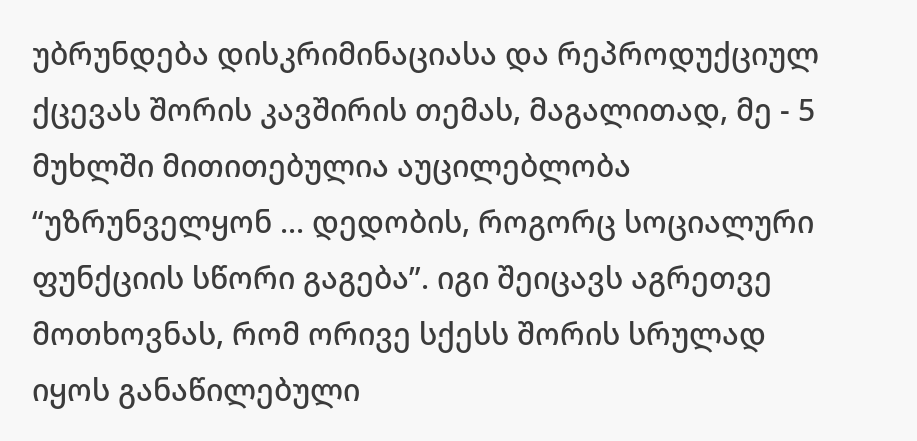უბრუნდება დისკრიმინაციასა და რეპროდუქციულ ქცევას შორის კავშირის თემას, მაგალითად, მე - 5 მუხლში მითითებულია აუცილებლობა “უზრუნველყონ ... დედობის, როგორც სოციალური ფუნქციის სწორი გაგება”. იგი შეიცავს აგრეთვე მოთხოვნას, რომ ორივე სქესს შორის სრულად იყოს განაწილებული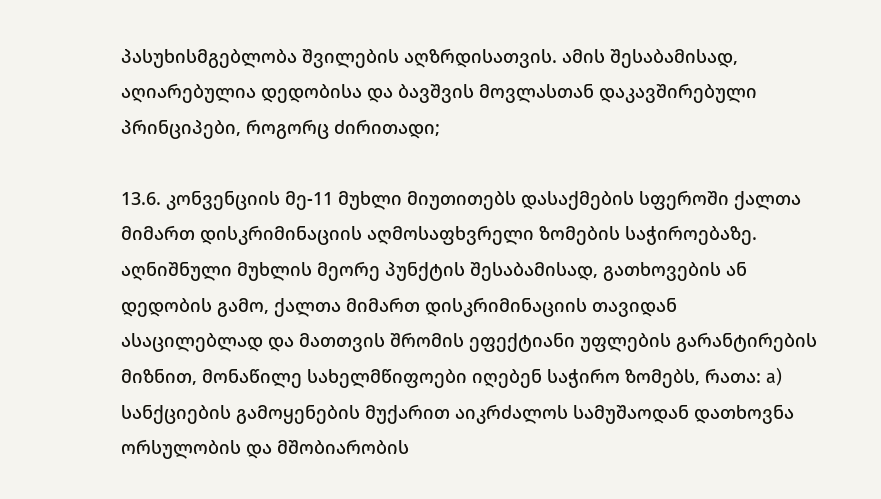პასუხისმგებლობა შვილების აღზრდისათვის. ამის შესაბამისად, აღიარებულია დედობისა და ბავშვის მოვლასთან დაკავშირებული პრინციპები, როგორც ძირითადი;

13.6. კონვენციის მე-11 მუხლი მიუთითებს დასაქმების სფეროში ქალთა მიმართ დისკრიმინაციის აღმოსაფხვრელი ზომების საჭიროებაზე. აღნიშნული მუხლის მეორე პუნქტის შესაბამისად, გათხოვების ან დედობის გამო, ქალთა მიმართ დისკრიმინაციის თავიდან ასაცილებლად და მათთვის შრომის ეფექტიანი უფლების გარანტირების მიზნით, მონაწილე სახელმწიფოები იღებენ საჭირო ზომებს, რათა: a) სანქციების გამოყენების მუქარით აიკრძალოს სამუშაოდან დათხოვნა ორსულობის და მშობიარობის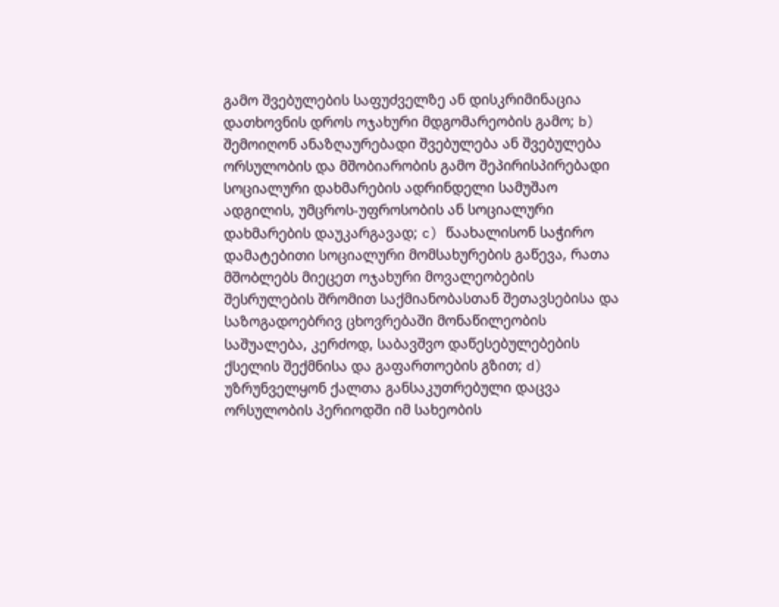გამო შვებულების საფუძველზე ან დისკრიმინაცია დათხოვნის დროს ოჯახური მდგომარეობის გამო; b) შემოიღონ ანაზღაურებადი შვებულება ან შვებულება ორსულობის და მშობიარობის გამო შეპირისპირებადი სოციალური დახმარების ადრინდელი სამუშაო ადგილის, უმცროს-უფროსობის ან სოციალური დახმარების დაუკარგავად; c) წაახალისონ საჭირო დამატებითი სოციალური მომსახურების გაწევა, რათა მშობლებს მიეცეთ ოჯახური მოვალეობების შესრულების შრომით საქმიანობასთან შეთავსებისა და საზოგადოებრივ ცხოვრებაში მონაწილეობის საშუალება, კერძოდ, საბავშვო დაწესებულებების ქსელის შექმნისა და გაფართოების გზით; d) უზრუნველყონ ქალთა განსაკუთრებული დაცვა ორსულობის პერიოდში იმ სახეობის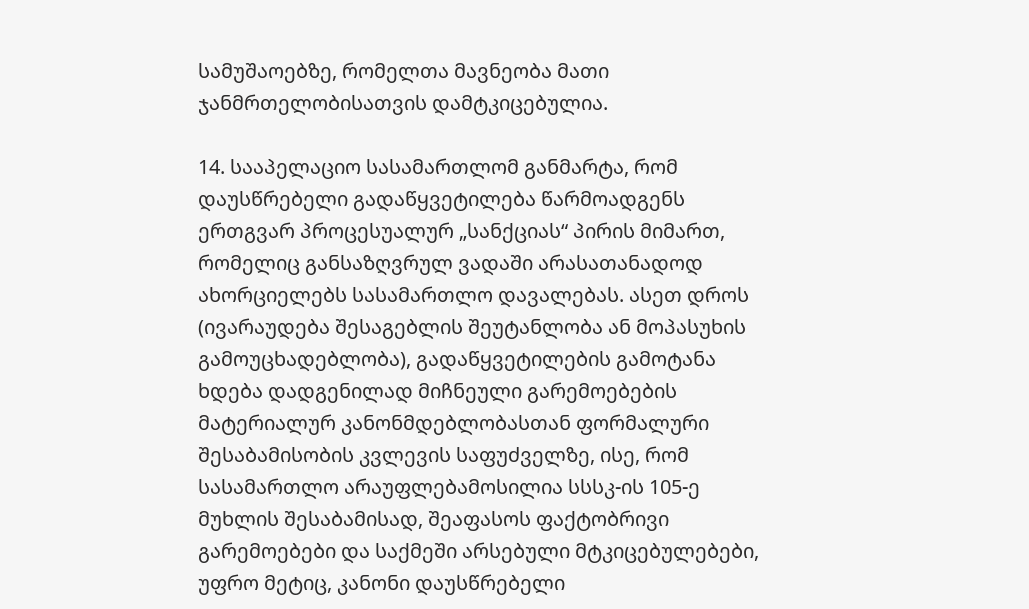სამუშაოებზე, რომელთა მავნეობა მათი ჯანმრთელობისათვის დამტკიცებულია.

14. სააპელაციო სასამართლომ განმარტა, რომ დაუსწრებელი გადაწყვეტილება წარმოადგენს ერთგვარ პროცესუალურ „სანქციას“ პირის მიმართ, რომელიც განსაზღვრულ ვადაში არასათანადოდ ახორციელებს სასამართლო დავალებას. ასეთ დროს (ივარაუდება შესაგებლის შეუტანლობა ან მოპასუხის გამოუცხადებლობა), გადაწყვეტილების გამოტანა ხდება დადგენილად მიჩნეული გარემოებების მატერიალურ კანონმდებლობასთან ფორმალური შესაბამისობის კვლევის საფუძველზე, ისე, რომ სასამართლო არაუფლებამოსილია სსსკ-ის 105-ე მუხლის შესაბამისად, შეაფასოს ფაქტობრივი გარემოებები და საქმეში არსებული მტკიცებულებები, უფრო მეტიც, კანონი დაუსწრებელი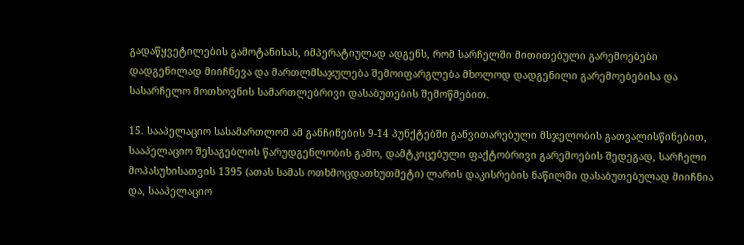გადაწყვეტილების გამოტანისას, იმპერატიულად ადგენს, რომ სარჩელში მითითებული გარემოებები დადგენილად მიიჩნევა და მართლმსაჯულება შემოიფარგლება მხოლოდ დადგენილი გარემოებებისა და სასარჩელო მოთხოვნის სამართლებრივი დასაბუთების შემოწმებით.

15. სააპელაციო სასამართლომ ამ განჩინების 9-14 პუნქტებში განვითარებული მსჯელობის გათვალისწინებით, სააპელაციო შესაგებლის წარუდგენლობის გამო, დამტკიცებული ფაქტობრივი გარემოების შედეგად, სარჩელი მოპასუხისათვის 1395 (ათას სამას ოთხმოცდათხუთმეტი) ლარის დაკისრების ნაწილში დასაბუთებულად მიიჩნია და, სააპელაციო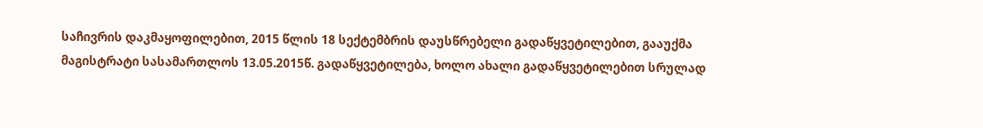საჩივრის დაკმაყოფილებით, 2015 წლის 18 სექტემბრის დაუსწრებელი გადაწყვეტილებით, გააუქმა მაგისტრატი სასამართლოს 13.05.2015წ. გადაწყვეტილება, ხოლო ახალი გადაწყვეტილებით სრულად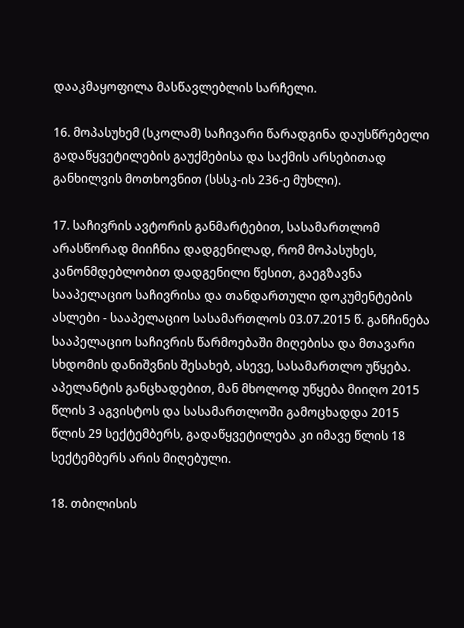დააკმაყოფილა მასწავლებლის სარჩელი.

16. მოპასუხემ (სკოლამ) საჩივარი წარადგინა დაუსწრებელი გადაწყვეტილების გაუქმებისა და საქმის არსებითად განხილვის მოთხოვნით (სსსკ-ის 236-ე მუხლი).

17. საჩივრის ავტორის განმარტებით, სასამართლომ არასწორად მიიჩნია დადგენილად, რომ მოპასუხეს, კანონმდებლობით დადგენილი წესით, გაეგზავნა სააპელაციო საჩივრისა და თანდართული დოკუმენტების ასლები - სააპელაციო სასამართლოს 03.07.2015 წ. განჩინება სააპელაციო საჩივრის წარმოებაში მიღებისა და მთავარი სხდომის დანიშვნის შესახებ, ასევე, სასამართლო უწყება. აპელანტის განცხადებით, მან მხოლოდ უწყება მიიღო 2015 წლის 3 აგვისტოს და სასამართლოში გამოცხადდა 2015 წლის 29 სექტემბერს, გადაწყვეტილება კი იმავე წლის 18 სექტემბერს არის მიღებული.

18. თბილისის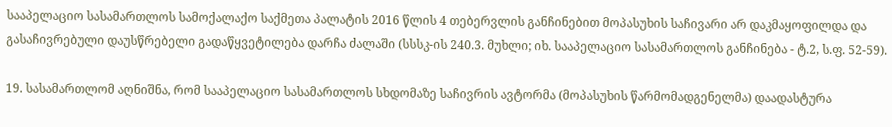სააპელაციო სასამართლოს სამოქალაქო საქმეთა პალატის 2016 წლის 4 თებერვლის განჩინებით მოპასუხის საჩივარი არ დაკმაყოფილდა და გასაჩივრებული დაუსწრებელი გადაწყვეტილება დარჩა ძალაში (სსსკ-ის 240.3. მუხლი; იხ. სააპელაციო სასამართლოს განჩინება - ტ.2, ს.ფ. 52-59).

19. სასამართლომ აღნიშნა, რომ სააპელაციო სასამართლოს სხდომაზე საჩივრის ავტორმა (მოპასუხის წარმომადგენელმა) დაადასტურა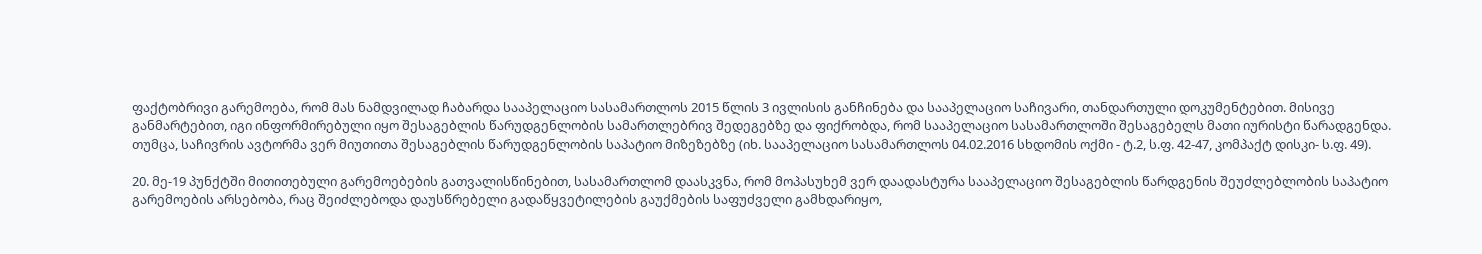ფაქტობრივი გარემოება, რომ მას ნამდვილად ჩაბარდა სააპელაციო სასამართლოს 2015 წლის 3 ივლისის განჩინება და სააპელაციო საჩივარი, თანდართული დოკუმენტებით. მისივე განმარტებით, იგი ინფორმირებული იყო შესაგებლის წარუდგენლობის სამართლებრივ შედეგებზე და ფიქრობდა, რომ სააპელაციო სასამართლოში შესაგებელს მათი იურისტი წარადგენდა. თუმცა, საჩივრის ავტორმა ვერ მიუთითა შესაგებლის წარუდგენლობის საპატიო მიზეზებზე (იხ. სააპელაციო სასამართლოს 04.02.2016 სხდომის ოქმი - ტ.2, ს.ფ. 42-47, კომპაქტ დისკი- ს.ფ. 49).

20. მე-19 პუნქტში მითითებული გარემოებების გათვალისწინებით, სასამართლომ დაასკვნა, რომ მოპასუხემ ვერ დაადასტურა სააპელაციო შესაგებლის წარდგენის შეუძლებლობის საპატიო გარემოების არსებობა, რაც შეიძლებოდა დაუსწრებელი გადაწყვეტილების გაუქმების საფუძველი გამხდარიყო,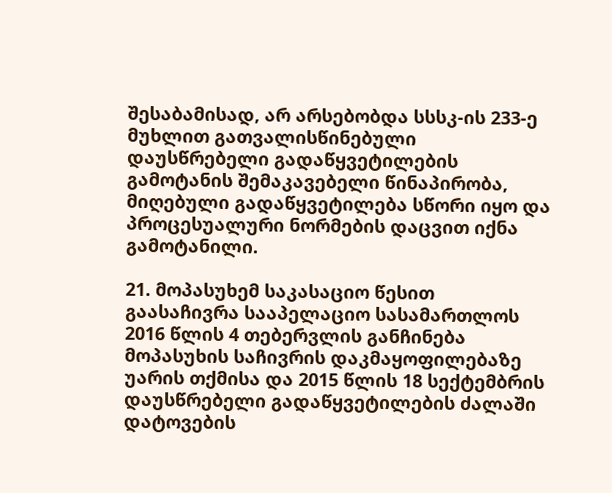შესაბამისად, არ არსებობდა სსსკ-ის 233-ე მუხლით გათვალისწინებული დაუსწრებელი გადაწყვეტილების გამოტანის შემაკავებელი წინაპირობა, მიღებული გადაწყვეტილება სწორი იყო და პროცესუალური ნორმების დაცვით იქნა გამოტანილი.

21. მოპასუხემ საკასაციო წესით გაასაჩივრა სააპელაციო სასამართლოს 2016 წლის 4 თებერვლის განჩინება მოპასუხის საჩივრის დაკმაყოფილებაზე უარის თქმისა და 2015 წლის 18 სექტემბრის დაუსწრებელი გადაწყვეტილების ძალაში დატოვების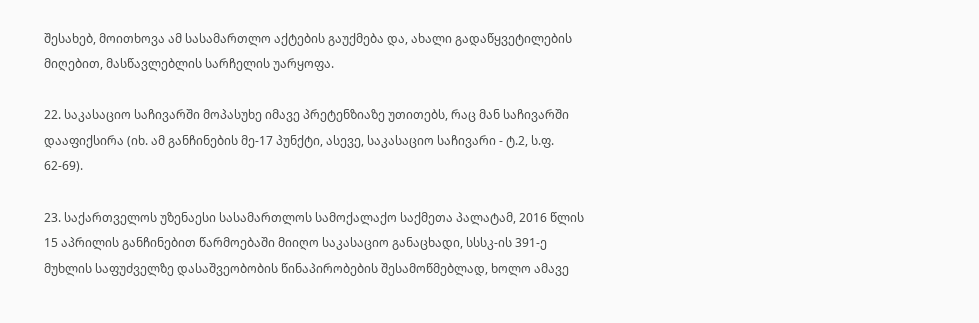შესახებ, მოითხოვა ამ სასამართლო აქტების გაუქმება და, ახალი გადაწყვეტილების მიღებით, მასწავლებლის სარჩელის უარყოფა.

22. საკასაციო საჩივარში მოპასუხე იმავე პრეტენზიაზე უთითებს, რაც მან საჩივარში დააფიქსირა (იხ. ამ განჩინების მე-17 პუნქტი, ასევე, საკასაციო საჩივარი - ტ.2, ს.ფ. 62-69).

23. საქართველოს უზენაესი სასამართლოს სამოქალაქო საქმეთა პალატამ, 2016 წლის 15 აპრილის განჩინებით წარმოებაში მიიღო საკასაციო განაცხადი, სსსკ-ის 391-ე მუხლის საფუძველზე დასაშვეობობის წინაპირობების შესამოწმებლად, ხოლო ამავე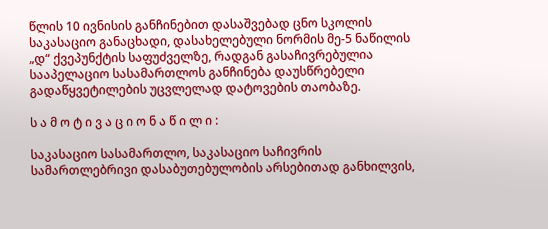წლის 10 ივნისის განჩინებით დასაშვებად ცნო სკოლის საკასაციო განაცხადი, დასახელებული ნორმის მე-5 ნაწილის „დ“ ქვეპუნქტის საფუძველზე, რადგან გასაჩივრებულია სააპელაციო სასამართლოს განჩინება დაუსწრებელი გადაწყვეტილების უცვლელად დატოვების თაობაზე.

ს ა მ ო ტ ი ვ ა ც ი ო ნ ა წ ი ლ ი :

საკასაციო სასამართლო, საკასაციო საჩივრის სამართლებრივი დასაბუთებულობის არსებითად განხილვის,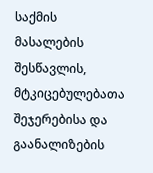საქმის მასალების შესწავლის, მტკიცებულებათა შეჯერებისა და გაანალიზების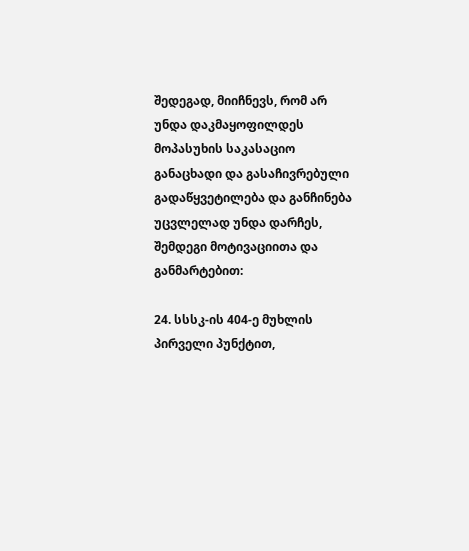შედეგად, მიიჩნევს, რომ არ უნდა დაკმაყოფილდეს მოპასუხის საკასაციო განაცხადი და გასაჩივრებული გადაწყვეტილება და განჩინება უცვლელად უნდა დარჩეს, შემდეგი მოტივაციითა და განმარტებით:

24. სსსკ-ის 404-ე მუხლის პირველი პუნქტით,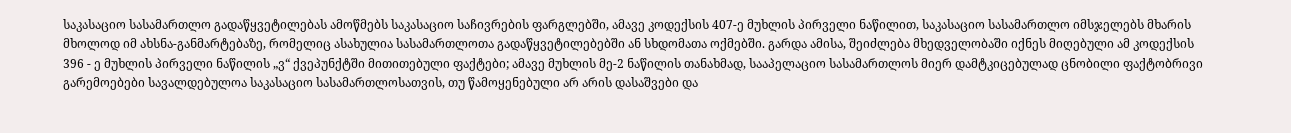საკასაციო სასამართლო გადაწყვეტილებას ამოწმებს საკასაციო საჩივრების ფარგლებში, ამავე კოდექსის 407-ე მუხლის პირველი ნაწილით, საკასაციო სასამართლო იმსჯელებს მხარის მხოლოდ იმ ახსნა-განმარტებაზე, რომელიც ასახულია სასამართლოთა გადაწყვეტილებებში ან სხდომათა ოქმებში. გარდა ამისა, შეიძლება მხედველობაში იქნეს მიღებული ამ კოდექსის 396 - ე მუხლის პირველი ნაწილის „ვ“ ქვეპუნქტში მითითებული ფაქტები; ამავე მუხლის მე-2 ნაწილის თანახმად, სააპელაციო სასამართლოს მიერ დამტკიცებულად ცნობილი ფაქტობრივი გარემოებები სავალდებულოა საკასაციო სასამართლოსათვის, თუ წამოყენებული არ არის დასაშვები და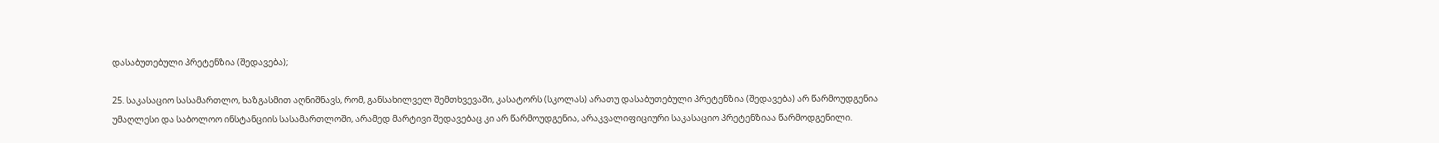დასაბუთებული პრეტენზია (შედავება);

25. საკასაციო სასამართლო, ხაზგასმით აღნიშნავს, რომ, განსახილველ შემთხვევაში, კასატორს (სკოლას) არათუ დასაბუთებული პრეტენზია (შედავება) არ წარმოუდგენია უმაღლესი და საბოლოო ინსტანციის სასამართლოში, არამედ მარტივი შედავებაც კი არ წარმოუდგენია, არაკვალიფიციური საკასაციო პრეტენზიაა წარმოდგენილი.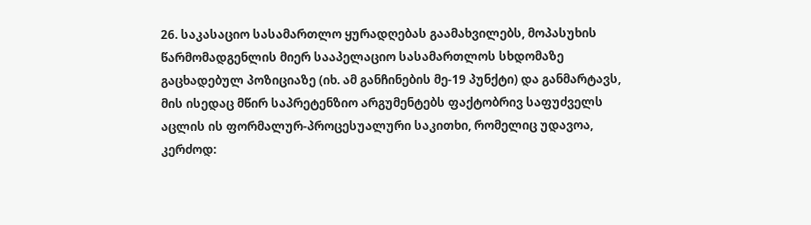26. საკასაციო სასამართლო ყურადღებას გაამახვილებს, მოპასუხის წარმომადგენლის მიერ სააპელაციო სასამართლოს სხდომაზე გაცხადებულ პოზიციაზე (იხ. ამ განჩინების მე-19 პუნქტი) და განმარტავს, მის ისედაც მწირ საპრეტენზიო არგუმენტებს ფაქტობრივ საფუძველს აცლის ის ფორმალურ-პროცესუალური საკითხი, რომელიც უდავოა, კერძოდ: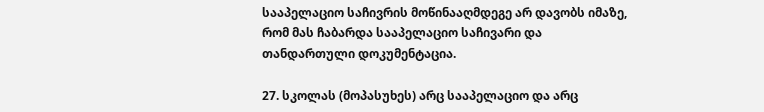სააპელაციო საჩივრის მოწინააღმდეგე არ დავობს იმაზე, რომ მას ჩაბარდა სააპელაციო საჩივარი და თანდართული დოკუმენტაცია.

27. სკოლას (მოპასუხეს) არც სააპელაციო და არც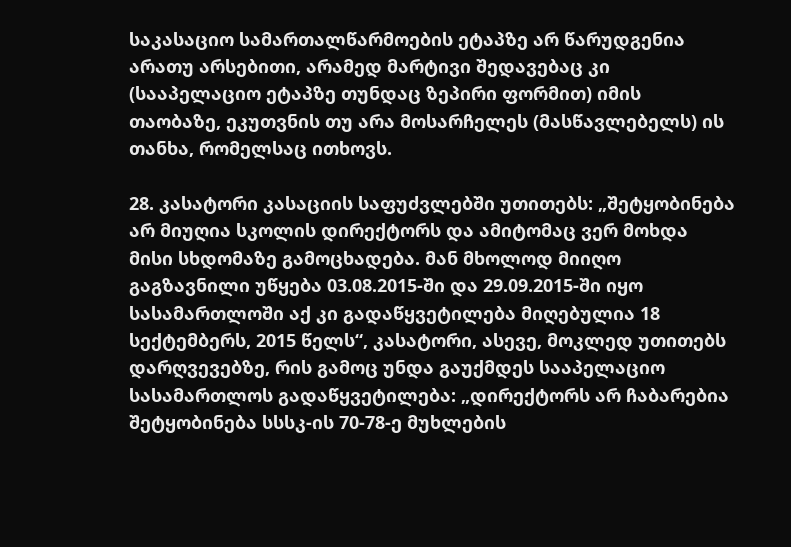საკასაციო სამართალწარმოების ეტაპზე არ წარუდგენია არათუ არსებითი, არამედ მარტივი შედავებაც კი (სააპელაციო ეტაპზე თუნდაც ზეპირი ფორმით) იმის თაობაზე, ეკუთვნის თუ არა მოსარჩელეს (მასწავლებელს) ის თანხა, რომელსაც ითხოვს.

28. კასატორი კასაციის საფუძვლებში უთითებს: „შეტყობინება არ მიუღია სკოლის დირექტორს და ამიტომაც ვერ მოხდა მისი სხდომაზე გამოცხადება. მან მხოლოდ მიიღო გაგზავნილი უწყება 03.08.2015-ში და 29.09.2015-ში იყო სასამართლოში აქ კი გადაწყვეტილება მიღებულია 18 სექტემბერს, 2015 წელს“, კასატორი, ასევე, მოკლედ უთითებს დარღვევებზე, რის გამოც უნდა გაუქმდეს სააპელაციო სასამართლოს გადაწყვეტილება: „დირექტორს არ ჩაბარებია შეტყობინება სსსკ-ის 70-78-ე მუხლების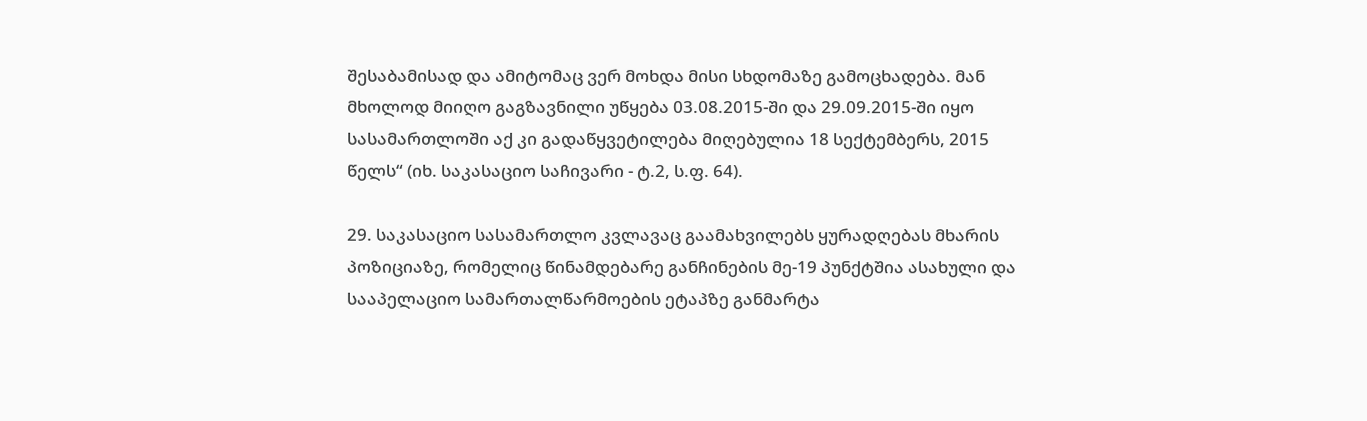შესაბამისად და ამიტომაც ვერ მოხდა მისი სხდომაზე გამოცხადება. მან მხოლოდ მიიღო გაგზავნილი უწყება 03.08.2015-ში და 29.09.2015-ში იყო სასამართლოში აქ კი გადაწყვეტილება მიღებულია 18 სექტემბერს, 2015 წელს“ (იხ. საკასაციო საჩივარი - ტ.2, ს.ფ. 64).

29. საკასაციო სასამართლო კვლავაც გაამახვილებს ყურადღებას მხარის პოზიციაზე, რომელიც წინამდებარე განჩინების მე-19 პუნქტშია ასახული და სააპელაციო სამართალწარმოების ეტაპზე განმარტა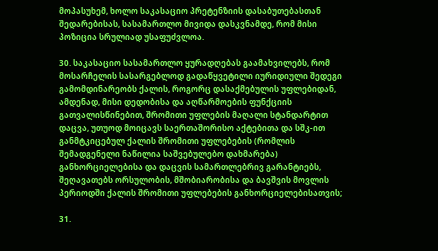მოპასუხემ, ხოლო საკასაციო პრეტენზიის დასაბუთებასთან შედარებისას, სასამართლო მივიდა დასკვნამდე, რომ მისი პოზიცია სრულიად უსაფუძვლოა.

30. საკასაციო სასამართლო ყურადღებას გაამახვილებს, რომ მოსარჩელის სასარგებლოდ გადაწყვეტილი იურიდიული შედეგი გამომდინარეობს ქალის, როგორც დასაქმებულის უფლებიდან, ამდენად, მისი დედობისა და აღწარმოების ფუნქციის გათვალისწინებით, შრომითი უფლების მაღალი სტანდარტით დაცვა, უთუოდ მოიცავს საერთაშორისო აქტებითა და სშკ-ით განმტკიცებულ ქალის შრომითი უფლებების (რომლის შემადგენელი ნაწილია საშვებულებო დახმარება) განხორციელებისა და დაცვის სამართლებრივ გარანტიებს, შეღავათებს ორსულობის, მშობიარობისა და ბავშვის მოვლის პერიოდში ქალის შრომითი უფლებების განხორციელებისათვის;

31.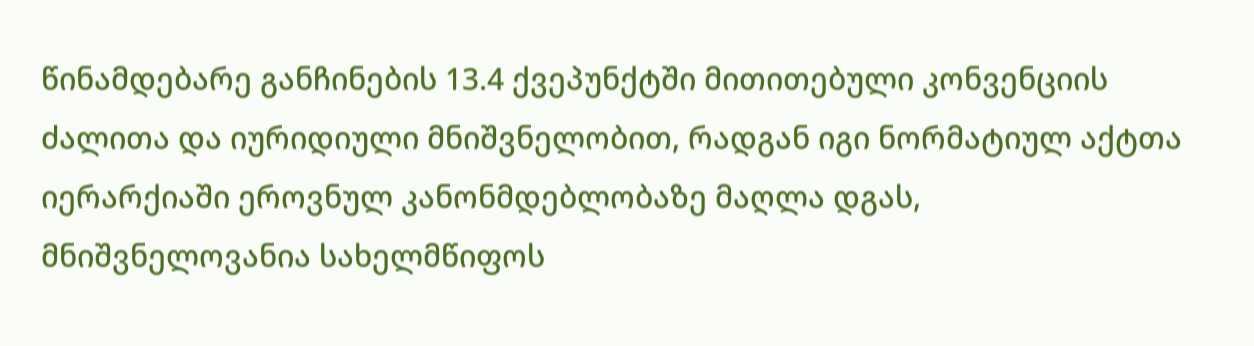წინამდებარე განჩინების 13.4 ქვეპუნქტში მითითებული კონვენციის ძალითა და იურიდიული მნიშვნელობით, რადგან იგი ნორმატიულ აქტთა იერარქიაში ეროვნულ კანონმდებლობაზე მაღლა დგას, მნიშვნელოვანია სახელმწიფოს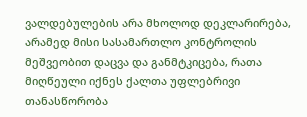ვალდებულების არა მხოლოდ დეკლარირება, არამედ მისი სასამართლო კონტროლის მეშვეობით დაცვა და განმტკიცება, რათა მიღწეული იქნეს ქალთა უფლებრივი თანასწორობა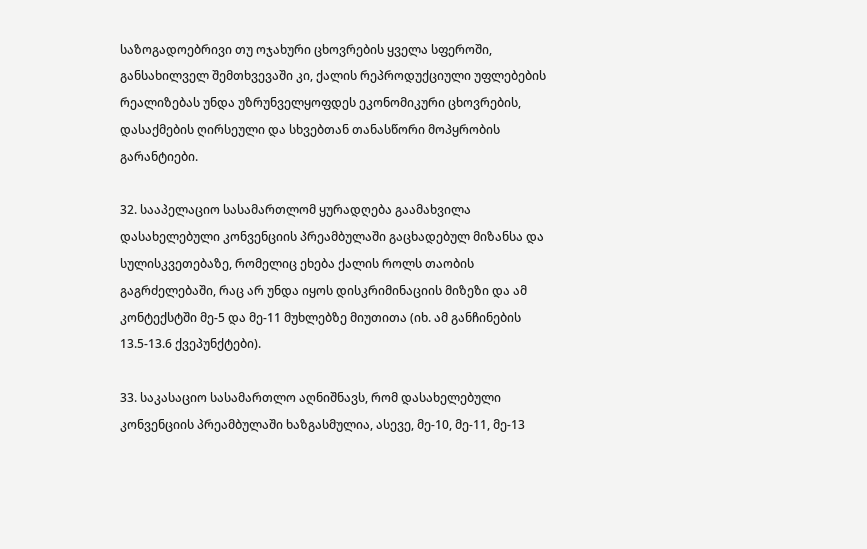საზოგადოებრივი თუ ოჯახური ცხოვრების ყველა სფეროში, განსახილველ შემთხვევაში კი, ქალის რეპროდუქციული უფლებების რეალიზებას უნდა უზრუნველყოფდეს ეკონომიკური ცხოვრების, დასაქმების ღირსეული და სხვებთან თანასწორი მოპყრობის გარანტიები.

32. სააპელაციო სასამართლომ ყურადღება გაამახვილა დასახელებული კონვენციის პრეამბულაში გაცხადებულ მიზანსა და სულისკვეთებაზე, რომელიც ეხება ქალის როლს თაობის გაგრძელებაში, რაც არ უნდა იყოს დისკრიმინაციის მიზეზი და ამ კონტექსტში მე-5 და მე-11 მუხლებზე მიუთითა (იხ. ამ განჩინების 13.5-13.6 ქვეპუნქტები).

33. საკასაციო სასამართლო აღნიშნავს, რომ დასახელებული კონვენციის პრეამბულაში ხაზგასმულია, ასევე, მე-10, მე-11, მე-13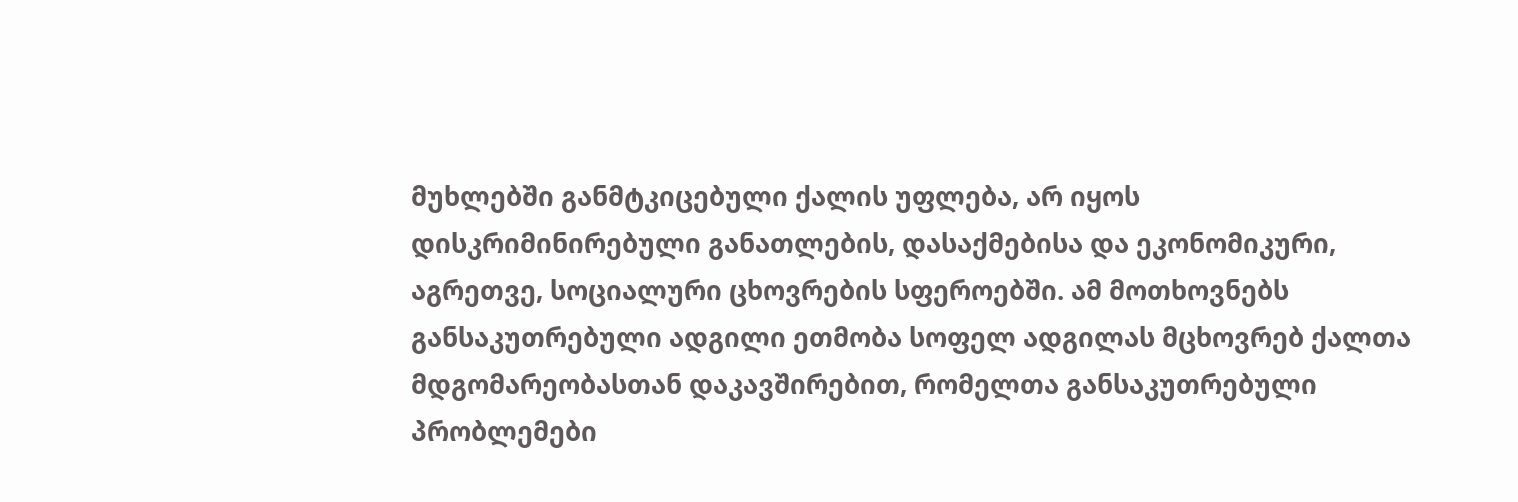მუხლებში განმტკიცებული ქალის უფლება, არ იყოს დისკრიმინირებული განათლების, დასაქმებისა და ეკონომიკური, აგრეთვე, სოციალური ცხოვრების სფეროებში. ამ მოთხოვნებს განსაკუთრებული ადგილი ეთმობა სოფელ ადგილას მცხოვრებ ქალთა მდგომარეობასთან დაკავშირებით, რომელთა განსაკუთრებული პრობლემები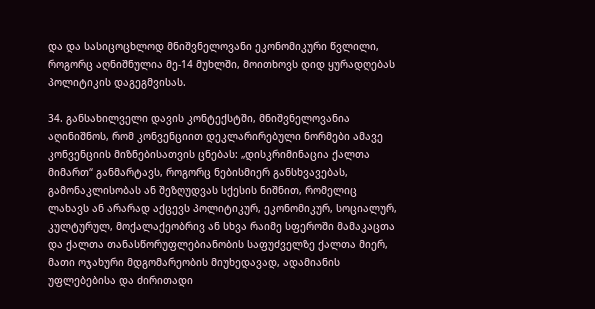და და სასიცოცხლოდ მნიშვნელოვანი ეკონომიკური წვლილი, როგორც აღნიშნულია მე-14 მუხლში, მოითხოვს დიდ ყურადღებას პოლიტიკის დაგეგმვისას.

34. განსახილველი დავის კონტექსტში, მნიშვნელოვანია აღინიშნოს, რომ კონვენციით დეკლარირებული ნორმები ამავე კონვენციის მიზნებისათვის ცნებას: „დისკრიმინაცია ქალთა მიმართ“ განმარტავს, როგორც ნებისმიერ განსხვავებას, გამონაკლისობას ან შეზღუდვას სქესის ნიშნით, რომელიც ლახავს ან არარად აქცევს პოლიტიკურ, ეკონომიკურ, სოციალურ, კულტურულ, მოქალაქეობრივ ან სხვა რაიმე სფეროში მამაკაცთა და ქალთა თანასწორუფლებიანობის საფუძველზე ქალთა მიერ, მათი ოჯახური მდგომარეობის მიუხედავად, ადამიანის უფლებებისა და ძირითადი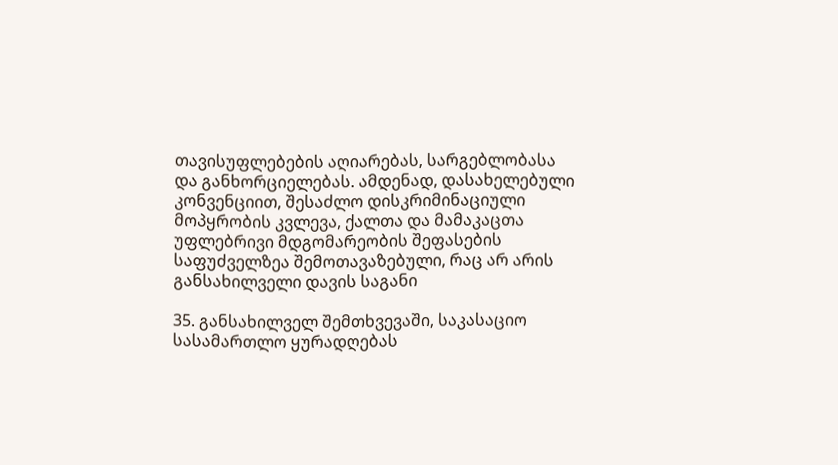თავისუფლებების აღიარებას, სარგებლობასა და განხორციელებას. ამდენად, დასახელებული კონვენციით, შესაძლო დისკრიმინაციული მოპყრობის კვლევა, ქალთა და მამაკაცთა უფლებრივი მდგომარეობის შეფასების საფუძველზეა შემოთავაზებული, რაც არ არის განსახილველი დავის საგანი

35. განსახილველ შემთხვევაში, საკასაციო სასამართლო ყურადღებას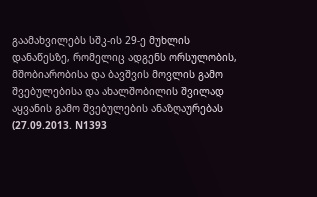გაამახვილებს სშკ-ის 29-ე მუხლის დანაწესზე, რომელიც ადგენს ორსულობის, მშობიარობისა და ბავშვის მოვლის გამო შვებულებისა და ახალშობილის შვილად აყვანის გამო შვებულების ანაზღაურებას (27.09.2013. N1393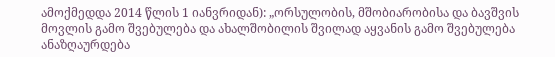ამოქმედდა 2014 წლის 1 იანვრიდან): „ორსულობის, მშობიარობისა და ბავშვის მოვლის გამო შვებულება და ახალშობილის შვილად აყვანის გამო შვებულება ანაზღაურდება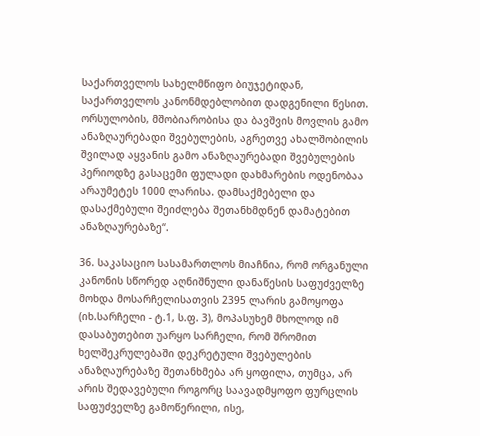საქართველოს სახელმწიფო ბიუჯეტიდან, საქართველოს კანონმდებლობით დადგენილი წესით. ორსულობის, მშობიარობისა და ბავშვის მოვლის გამო ანაზღაურებადი შვებულების, აგრეთვე ახალშობილის შვილად აყვანის გამო ანაზღაურებადი შვებულების პერიოდზე გასაცემი ფულადი დახმარების ოდენობაა არაუმეტეს 1000 ლარისა. დამსაქმებელი და დასაქმებული შეიძლება შეთანხმდნენ დამატებით ანაზღაურებაზე“.

36. საკასაციო სასამართლოს მიაჩნია, რომ ორგანული კანონის სწორედ აღნიშნული დანაწესის საფუძველზე მოხდა მოსარჩელისათვის 2395 ლარის გამოყოფა (იხ.სარჩელი - ტ.1, ს.ფ. 3), მოპასუხემ მხოლოდ იმ დასაბუთებით უარყო სარჩელი, რომ შრომით ხელშეკრულებაში დეკრეტული შვებულების ანაზღაურებაზე შეთანხმება არ ყოფილა, თუმცა, არ არის შედავებული როგორც საავადმყოფო ფურცლის საფუძველზე გამოწერილი, ისე,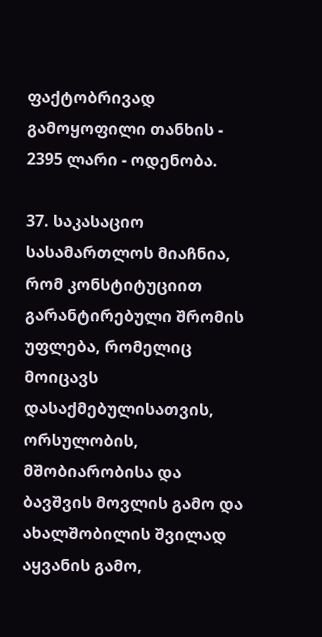ფაქტობრივად გამოყოფილი თანხის - 2395 ლარი - ოდენობა.

37. საკასაციო სასამართლოს მიაჩნია, რომ კონსტიტუციით გარანტირებული შრომის უფლება, რომელიც მოიცავს დასაქმებულისათვის, ორსულობის, მშობიარობისა და ბავშვის მოვლის გამო და ახალშობილის შვილად აყვანის გამო,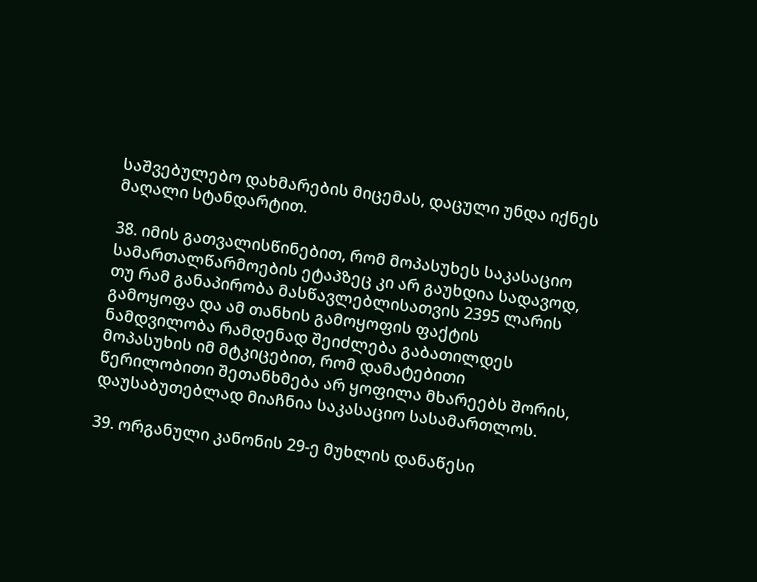საშვებულებო დახმარების მიცემას, დაცული უნდა იქნეს მაღალი სტანდარტით.

38. იმის გათვალისწინებით, რომ მოპასუხეს საკასაციო სამართალწარმოების ეტაპზეც კი არ გაუხდია სადავოდ, თუ რამ განაპირობა მასწავლებლისათვის 2395 ლარის გამოყოფა და ამ თანხის გამოყოფის ფაქტის ნამდვილობა რამდენად შეიძლება გაბათილდეს მოპასუხის იმ მტკიცებით, რომ დამატებითი წერილობითი შეთანხმება არ ყოფილა მხარეებს შორის, დაუსაბუთებლად მიაჩნია საკასაციო სასამართლოს.

39. ორგანული კანონის 29-ე მუხლის დანაწესი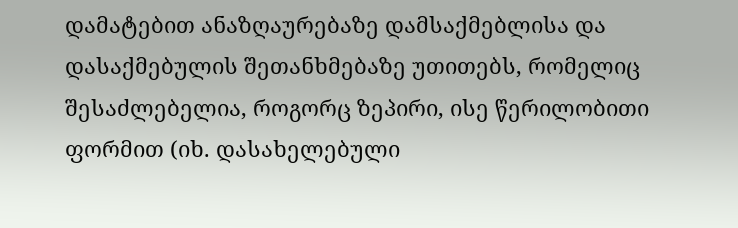დამატებით ანაზღაურებაზე დამსაქმებლისა და დასაქმებულის შეთანხმებაზე უთითებს, რომელიც შესაძლებელია, როგორც ზეპირი, ისე წერილობითი ფორმით (იხ. დასახელებული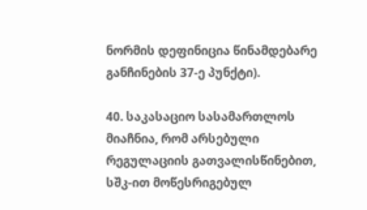ნორმის დეფინიცია წინამდებარე განჩინების 37-ე პუნქტი).

40. საკასაციო სასამართლოს მიაჩნია, რომ არსებული რეგულაციის გათვალისწინებით, სშკ-ით მოწესრიგებულ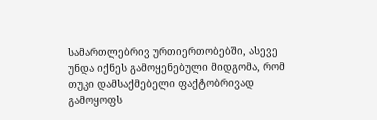სამართლებრივ ურთიერთობებში, ასევე უნდა იქნეს გამოყენებული მიდგომა, რომ თუკი დამსაქმებელი ფაქტობრივად გამოყოფს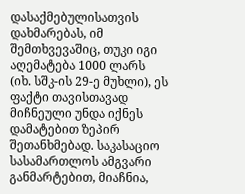დასაქმებულისათვის დახმარებას, იმ შემთხვევაშიც, თუკი იგი აღემატება 1000 ლარს (იხ. სშკ-ის 29-ე მუხლი), ეს ფაქტი თავისთავად მიჩნეული უნდა იქნეს დამატებით ზეპირ შეთანხმებად. საკასაციო სასამართლოს ამგვარი განმარტებით, მიაჩნია,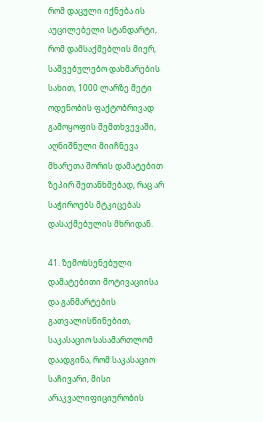რომ დაცული იქნება ის აუცილებელი სტანდარტი, რომ დამსაქმებლის მიერ, საშვებულებო დახმარების სახით, 1000 ლარზე მეტი ოდენობის ფაქტობრივად გამოყოფის შემთხვევაში, აღნიშნული მიიჩნევა მხარეთა შორის დამატებით ზეპირ შეთანხმებად, რაც არ საჭიროებს მტკიცებას დასაქმებულის მხრიდან.

41. ზემოხსენებული დამატებითი მოტივაციისა და განმარტების გათვალისწინებით, საკასაციო სასამართლომ დაადგინა, რომ საკასაციო საჩივარი, მისი არაკვალიფიციურობის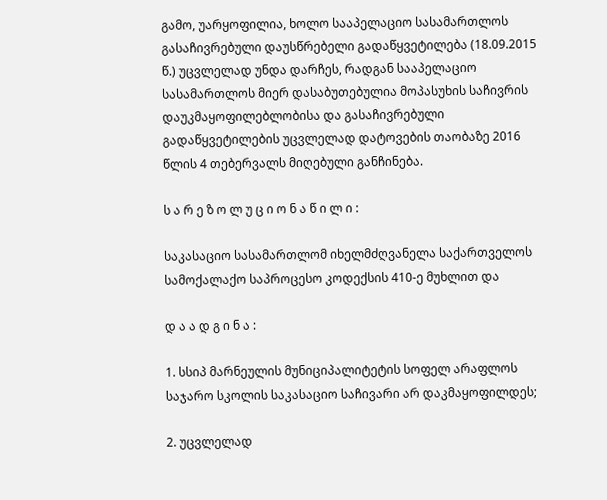გამო, უარყოფილია, ხოლო სააპელაციო სასამართლოს გასაჩივრებული დაუსწრებელი გადაწყვეტილება (18.09.2015 წ.) უცვლელად უნდა დარჩეს, რადგან სააპელაციო სასამართლოს მიერ დასაბუთებულია მოპასუხის საჩივრის დაუკმაყოფილებლობისა და გასაჩივრებული გადაწყვეტილების უცვლელად დატოვების თაობაზე 2016 წლის 4 თებერვალს მიღებული განჩინება.

ს ა რ ე ზ ო ლ უ ც ი ო ნ ა წ ი ლ ი :

საკასაციო სასამართლომ იხელმძღვანელა საქართველოს სამოქალაქო საპროცესო კოდექსის 410-ე მუხლით და

დ ა ა დ გ ი ნ ა :

1. სსიპ მარნეულის მუნიციპალიტეტის სოფელ არაფლოს საჯარო სკოლის საკასაციო საჩივარი არ დაკმაყოფილდეს;

2. უცვლელად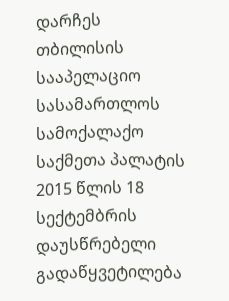დარჩეს თბილისის სააპელაციო სასამართლოს სამოქალაქო საქმეთა პალატის 2015 წლის 18 სექტემბრის დაუსწრებელი გადაწყვეტილება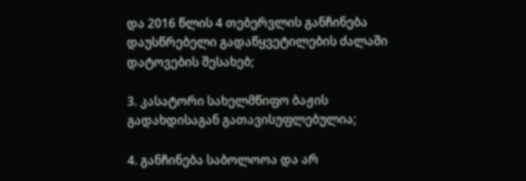და 2016 წლის 4 თებერვლის განჩინება დაუსწრებელი გადაწყვეტილების ძალაში დატოვების შესახებ;

3. კასატორი სახელმწიფო ბაჟის გადახდისაგან გათავისუფლებულია;

4. განჩინება საბოლოოა და არ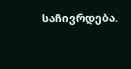საჩივრდება.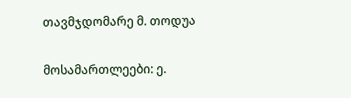თავმჯდომარე მ. თოდუა

მოსამართლეები: ე.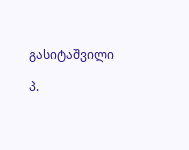გასიტაშვილი

პ.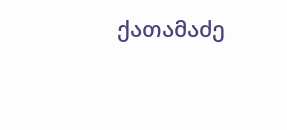ქათამაძე